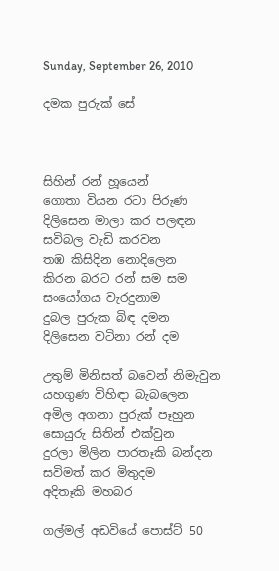Sunday, September 26, 2010

දමක පුරුක් සේ



සිහින් රන් හූයෙන්
ගොතා වියන රටා පිරුණ
දිලිසෙන මාලා කර පලඳන
සවිබල වැඩි කරවන
තඹ කිසිදින නොදිලෙන
කිරන බරට රන් සම සම
සංයෝගය වැරදුනාම
දුබල පුරුක බිඳ දමන
දිලිසෙන වටිනා රන් දම

උතුම් මිනිසත් බවෙන් නිමැවුන
යහගුණ විහිඳා බැබලෙන
අමිල අගනා පුරුක් පෑහුන
සොයුරු සිතින් එක්වුන
දුරලා මිලින පාරතෑකි බන්දන
සවිමත් කර මිතුදම
අදිතෑකි මහබර

ගල්මල් අඩවියේ පොස්ට් 50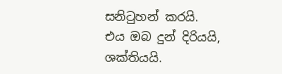සනිටුහන් කරයි.
එය ඔබ දුන් දිරියයි, ශක්තියයි.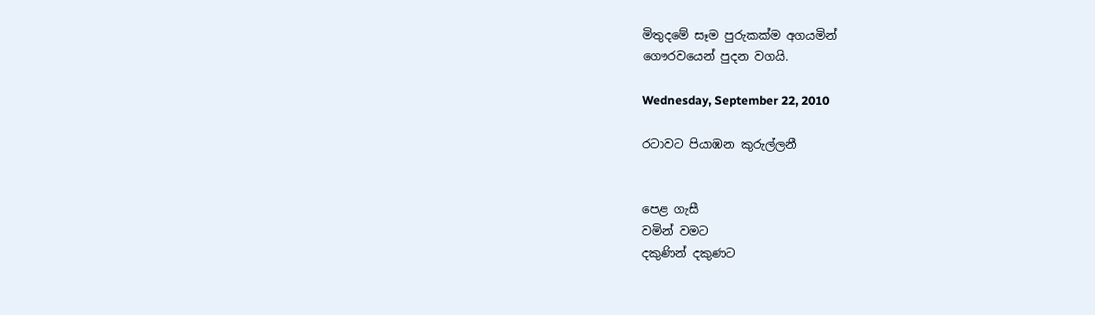මිතුදමේ සෑම පුරුකක්ම අගයමින්
ගෞරවයෙන් පුදන වගයි.

Wednesday, September 22, 2010

රටාවට පියාඹන කුරුල්ලනී


පෙළ ගැසී
වමින් වමට
දකුණින් දකුණට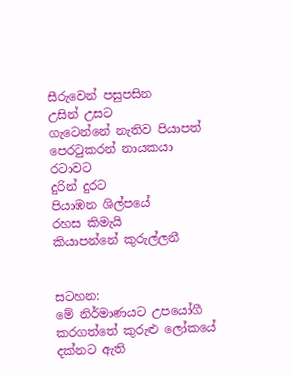සීරුවෙන් පසුපසින
උසින් උසට
ගැටෙන්නේ නැතිව පියාපත්
පෙරටුකරන් නායකයා
රටාවට
දුරින් දුරට
පියාඹන ශිල්පයේ
රහස කිමැයි
කියාපන්නේ කුරුල්ලනී


සටහන:
මේ නිර්මාණයට උපයෝගී කරගත්තේ කුරුළු ලෝකයේ දක්නට ඇති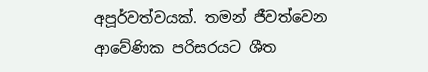අපූර්වත්වයක්. තමන් ජීවත්වෙන ආවේණික පරිසරයට ශීත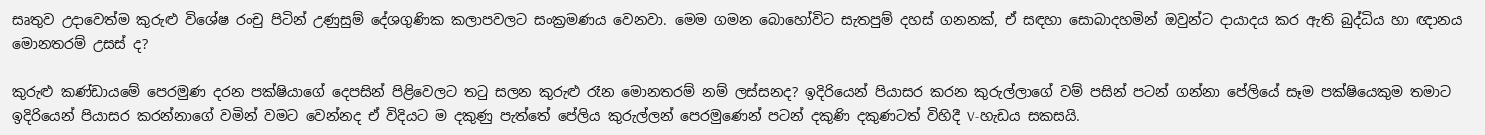සෘතුව උදාවෙත්ම කුරුළු විශේෂ රංචු පිටින් උණුසුම් දේශගුණික කලාපවලට සංක්‍රමණය වෙනවා. මෙම ගමන බොහෝවිට සැතපුම් දහස් ගනනක්, ඒ සඳහා සොබාදහමින් ඔවුන්ට දායාදය කර ඇති බුද්ධිය හා ඥානය මොනතරම් උසස් ද?

කුරුළු කණ්ඩායමේ පෙරමුණ දරන පක්ෂියාගේ දෙපසින් පිළිවෙලට තටු සලන කුරුළු රෑන මොනතරම් නම් ලස්සනද? ඉදිරියෙන් පියාසර කරන කුරුල්ලාගේ වම් පසින් පටන් ගන්නා පේලියේ සෑම පක්ෂියෙකුම තමාට ඉදිරියෙන් පියාසර කරන්නාගේ වමින් වමට වෙන්නද ඒ විදියට ම දකුණු පැත්තේ පේලිය කුරුල්ලන් පෙරමුණෙන් පටන් දකුණි දකුණටත් විහිදී V-හැඩය සකසයි.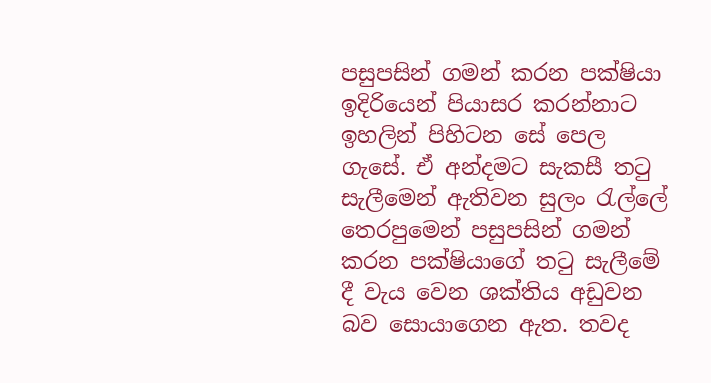පසුපසින් ගමන් කරන පක්ෂියා ඉදිරියෙන් පියාසර කරන්නාට ඉහලින් පිහිටන සේ පෙල ගැසේ. ඒ අන්දමට සැකසී තටු සැලීමෙන් ඇතිවන සුලං රැල්ලේ තෙරපුමෙන් පසුපසින් ගමන් කරන පක්ෂියාගේ තටු සැලීමේ දී වැය වෙන ශක්තිය අඩුවන බව සොයාගෙන ඇත. තවද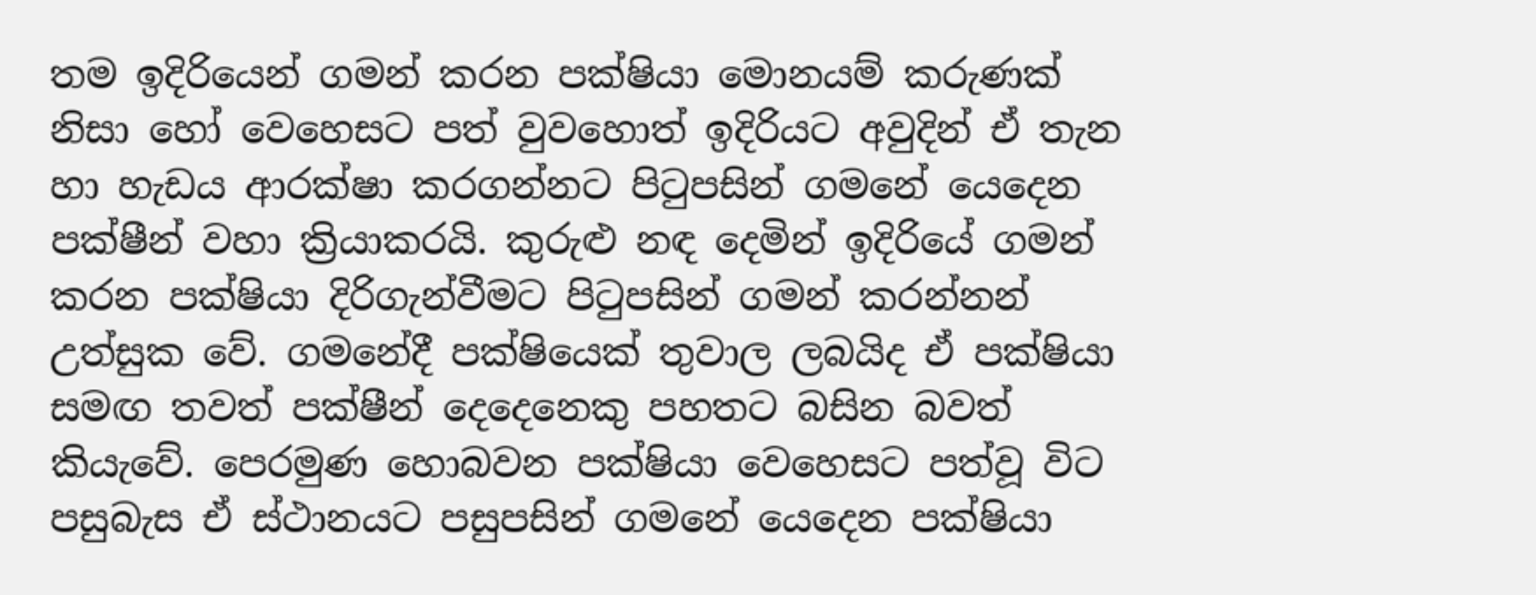තම ඉදිරියෙන් ගමන් කරන පක්ෂියා මොනයම් කරුණක් නිසා හෝ වෙහෙසට පත් වුවහොත් ඉදිරියට අවුදින් ඒ තැන හා හැඩය ආරක්ෂා කරගන්නට පිටුපසින් ගමනේ යෙදෙන පක්ෂීන් වහා ක්‍රියාකරයි. කුරුළු නඳ දෙමින් ඉදිරියේ ගමන් කරන පක්ෂියා දිරිගැන්වීමට පිටුපසින් ගමන් කරන්නන් උත්සුක වේ. ගමනේදී පක්ෂියෙක් තුවාල ලබයිද ඒ පක්ෂියා සමඟ තවත් පක්ෂීන් දෙදෙනෙකු පහතට බසින බවත් කියැවේ. පෙරමුණ හොබවන පක්ෂියා වෙහෙසට පත්වූ විට පසුබැස ඒ ස්ථානයට පසුපසින් ගමනේ යෙදෙන පක්ෂියා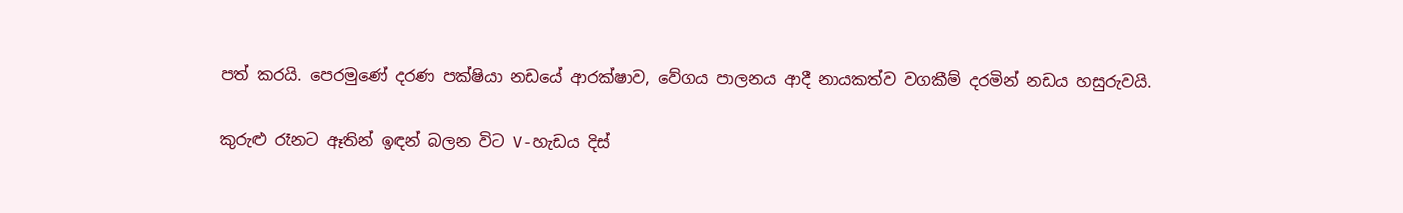පත් කරයි. පෙරමුණේ දරණ පක්ෂියා නඩයේ ආරක්ෂාව, වේගය පාලනය ආදී නායකත්ව වගකීම් දරමින් නඩය හසුරුවයි.

කුරුළු රෑනට ඈතින් ඉඳන් බලන විට V-හැඩය දිස්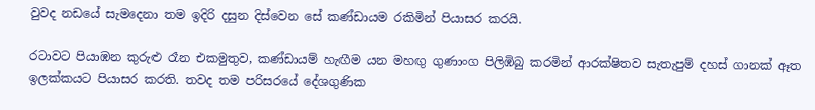වුවද නඩයේ සැමදෙනා තම ඉදිරි දසුන දිස්වෙන සේ කණ්ඩායම රකිමින් පියාසර කරයි.

රටාවට පියාඹන කුරුළු රෑන එකමුතුව, කණ්ඩායම් හැඟීම යන මහඟු ගුණාංග පිලිඹිබු කරමින් ආරක්ෂිතව සැතැපුම් දහස් ගානක් ඈත ඉලක්කයට පියාසර කරති. තවද තම පරිසරයේ දේශගුණික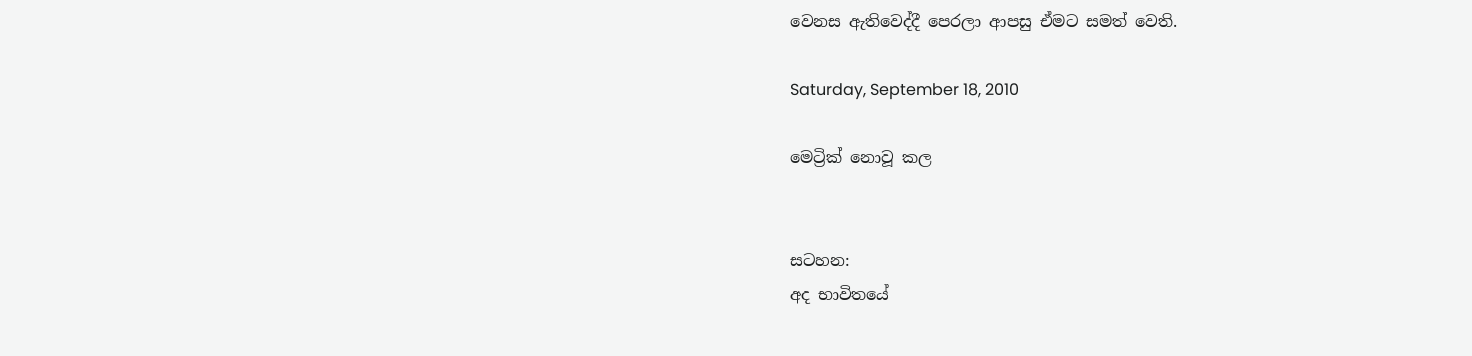වෙනස ඇතිවෙද්දී පෙරලා ආපසු ඒමට සමත් වෙති.

Saturday, September 18, 2010

මෙට්‍රික් නොවූ කල


සටහන:
අද භාවිතයේ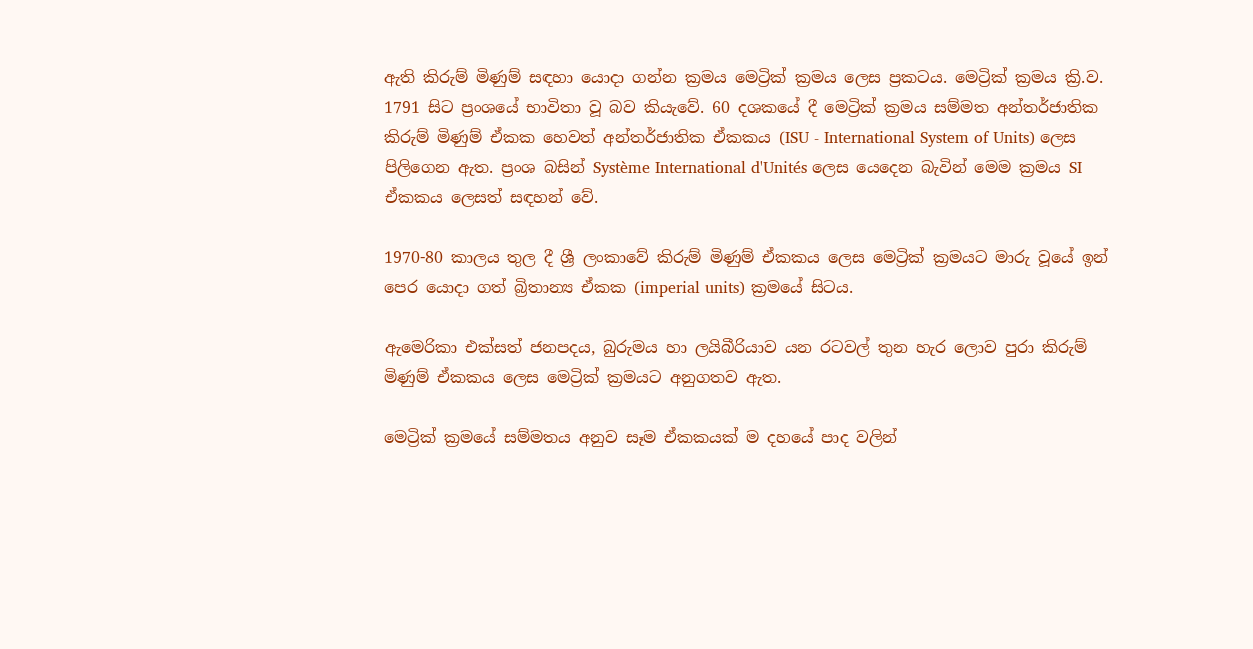ඇති කිරුම් මිණුම් සඳහා යොදා ගන්න ක්‍රමය මෙට්‍රික් ක්‍රමය ලෙස ප්‍රකටය. මෙට්‍රික් ක්‍රමය ක්‍රි.ව. 1791 සිට ප්‍රංශයේ භාවිතා වූ බව කියැවේ. 60 දශකයේ දී මෙට්‍රික් ක්‍රමය සම්මත අන්තර්ජාතික කිරුම් මිණුම් ඒකක හෙවත් අන්තර්ජාතික ඒකකය (ISU - International System of Units) ලෙස පිලිගෙන ඇත. ප්‍රංශ බසින් Système International d'Unités ලෙස යෙදෙන බැවින් මෙම ක්‍රමය SI ඒකකය ලෙසත් සඳහන් වේ.

1970-80 කාලය තුල දී ශ්‍රී ලංකාවේ කිරුම් මිණුම් ඒකකය ලෙස මෙට්‍රික් ක්‍රමයට මාරු වූයේ ඉන් පෙර යොදා ගත් බ්‍රිතාන්‍ය ඒකක (imperial units) ක්‍රමයේ සිටය.

ඇමෙරිකා එක්සත් ජනපදය, බුරුමය හා ලයිබීරියාව යන රටවල් තුන හැර ලොව පුරා කිරුම් මිණුම් ඒකකය ලෙස මෙට්‍රික් ක්‍රමයට අනුගතව ඇත.

මෙට්‍රික් ක්‍රමයේ සම්මතය අනුව සෑම ඒකකයක් ම දහයේ පාද වලින්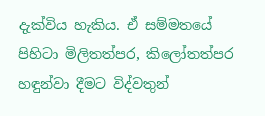දැක්විය හැකිය. ඒ සම්මතයේ පිහිටා මිලිතත්පර, කිලෝතත්පර හඳුන්වා දීමට විද්වතුන්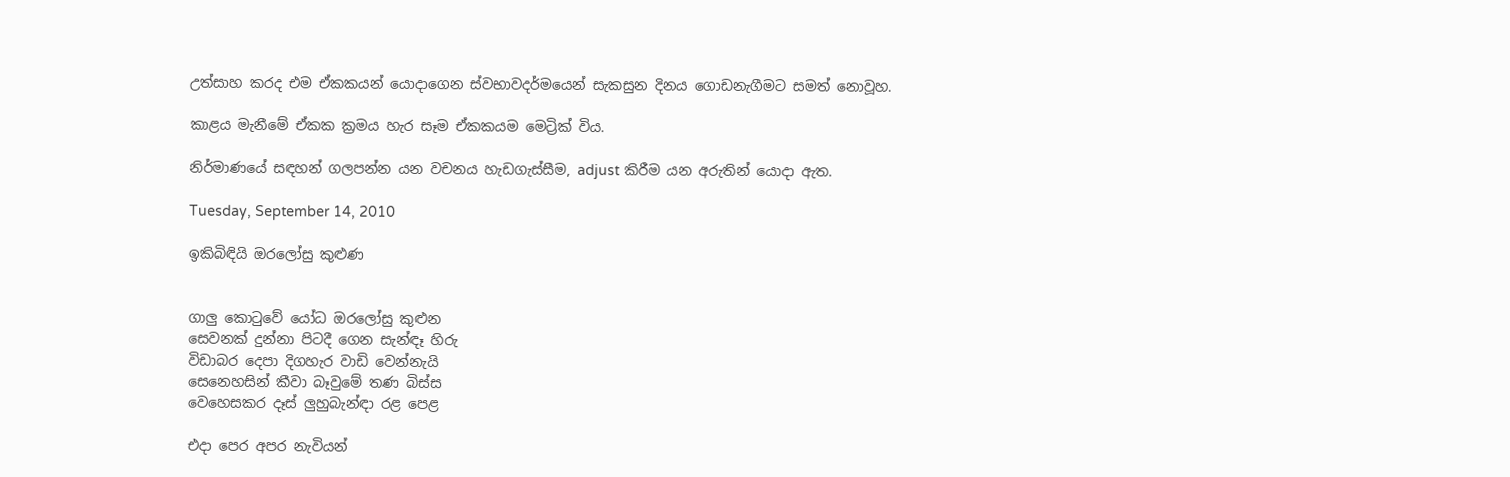උත්සාහ කරද එම ඒකකයන් යොදාගෙන ස්වභාවදර්මයෙන් සැකසුන දිනය ගොඩනැගීමට සමත් නොවූහ.

කාළය මැනීමේ ඒකක ක්‍රමය හැර සෑම ඒකකයම මෙට්‍රික් විය.

නිර්මාණයේ සඳහන් ගලපන්න යන වචනය හැඩගැස්සීම, adjust කිරීම යන අරුතින් යොදා ඇත.

Tuesday, September 14, 2010

ඉකිබිඳියි ඔරලෝසු කුළුණ


ගාලු කොටුවේ යෝධ ඔරලෝසු කුළුන
සෙවනක් දුන්නා පිටදී ගෙන සැන්ඳෑ හිරු
විඩාබර දෙපා දිගහැර වාඩි වෙන්නැයි
සෙනෙහසින් කීවා බෑවුමේ තණ බිස්ස
වෙහෙසකර දෑස් ලුහුබැන්ඳා රළ පෙළ

එදා පෙර අපර නැවියන්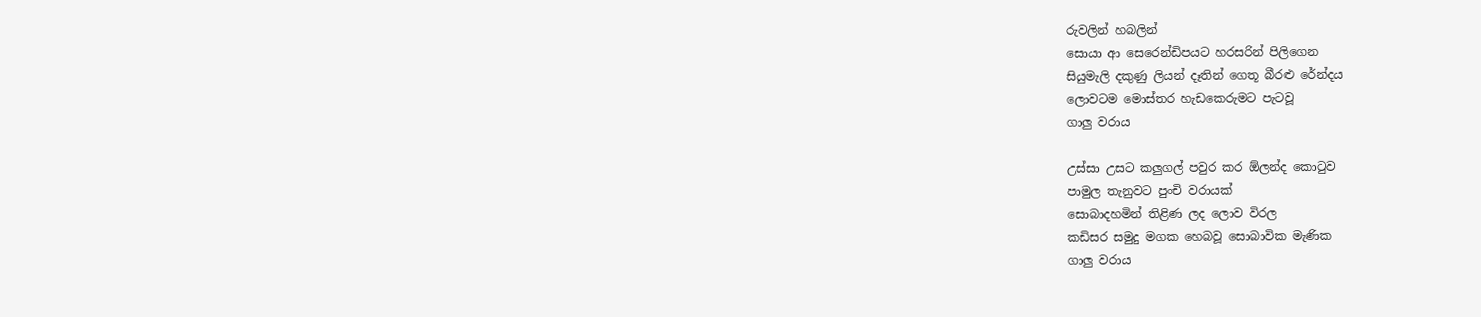රුවලින් හබලින්
සොයා ආ සෙරෙන්ඩිපයට හරසරින් පිලිගෙන
සියුමැලි දකුණු ලියන් දෑතින් ගෙතූ බීරළු රේන්දය
ලොවටම මොස්තර හැඩකෙරුමට පැටවූ
ගාලු වරාය

උස්සා උසට කලුගල් පවුර කර ඕලන්ද කොටුව
පාමුල තැනුවට පුංචි වරායක්
සොබාදහමින් තිළිණ ලද ලොව විරල
කඩිසර සමුදු මගක හෙබවූ සොබාවික මැණික
ගාලු වරාය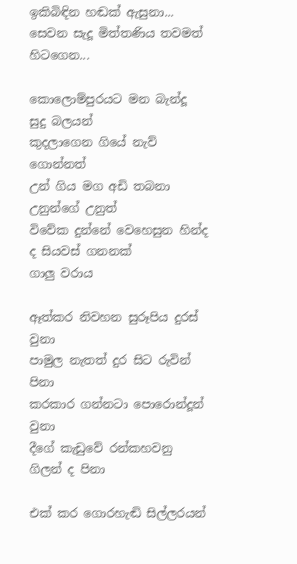ඉකිබිඳින හඬක් ඇසුනා...
සෙවන සැදූ මිත්තණිය තවමත් හිටගෙන...

කොලොම්පුරයට මන බැන්දූ සුදු බලයන්
කුදලාගෙන ගියේ නැව් ගොන්නත්
උන් ගිය මග අඩි තබනා උනුන්ගේ උනුත්
විවේක දුන්නේ වෙහෙසුන හින්ද ද සියවස් ගනනක්
ගාලු වරාය

ඈත්කර නිවහන සුරූපිය දුරස් වුනා
පාමුල නැතත් දුර සිට රුවින් පිනා
කරකාර ගන්නටා පොරොන්දූන් වුනා
දීගේ කැඩුවේ රන්කහවනු ගිලන් ද පිනා

එක් කර ගොරහැඬි සිල්ලරයන්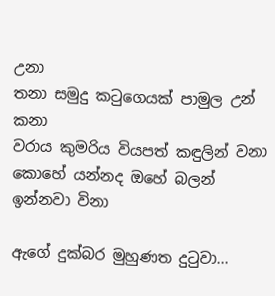උනා
තනා සමුදු කටුගෙයක් පාමුල උන් කනා
වරාය කුමරිය වියපත් කඳුලින් වනා
කොහේ යන්නද ඔහේ බලන් ඉන්නවා විනා

ඇගේ දුක්බර මුහුණත දුටුවා...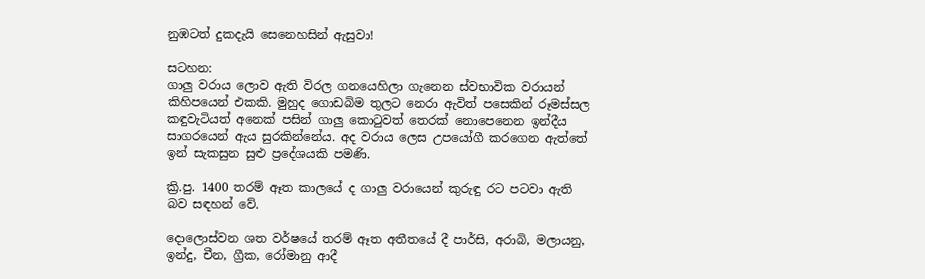නුඹටත් දුකදැයි සෙනෙහසින් ඇසුවා!

සටහන:
ගාලු වරාය ලොව ඇති විරල ගනයෙහිලා ගැනෙන ස්වභාවික වරායන් කිහිපයෙන් එකකි. මුහුද ගොඩබිම තුලට නෙරා ඇවිත් පසෙකින් රූමස්සල කඳුවැටියත් අනෙක් පසින් ගාලු කොටුවත් තෙරක් නොපෙනෙන ඉන්දීය සාගරයෙන් ඇය සුරකින්නේය. අද වරාය ලෙස උපයෝගී කරගෙන ඇත්තේ ඉන් සැකසුන සුළු ප්‍රදේශයකි පමණි.

ක්‍රි.පු. 1400 තරම් ඈත කාලයේ ද ගාලු වරායෙන් කුරුඳු රට පටවා ඇති බව සඳහන් වේ.

දොලොස්වන ශත වර්ෂයේ තරම් ඈත අතීතයේ දී පාර්සි, අරාබි, මලායනු, ඉන්දු, චීන, ග්‍රීක, රෝමානු ආදී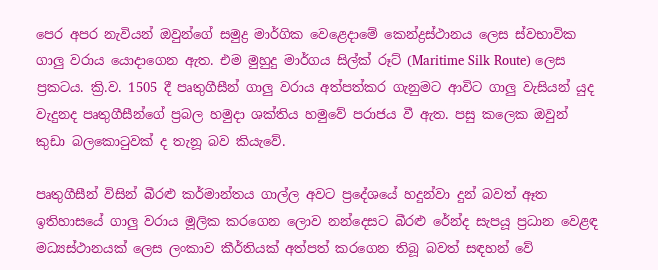පෙර අපර නැවියන් ඔවුන්ගේ සමුද්‍ර මාර්ගික වෙළෙදාමේ කෙන්ද්‍රස්ථානය ලෙස ස්වභාවික ගාලු වරාය යොදාගෙන ඇත. එම මුහුදු මාර්ගය සිල්ක් රූට් (Maritime Silk Route) ලෙස ප්‍රකටය. ක්‍රි.ව. 1505 දී පෘතුගීසීන් ගාලු වරාය අත්පත්කර ගැනුමට ආවිට ගාලු වැසියන් යුද වැදුනද පෘතුගීසීන්ගේ ප්‍රබල හමුදා ශක්තිය හමුවේ පරාජය වී ඇත. පසු කලෙක ඔවුන් කුඩා බලකොටුවක් ද තැනූ බව කියැවේ.

පෘතුගීසීන් විසින් බීරළු කර්මාන්තය ගාල්ල අවට ප්‍රදේශයේ හදුන්වා දුන් බවත් ඈත ඉතිහාසයේ ගාලු වරාය මූලික කරගෙන ලොව නන්දෙසට බීරළු රේන්ද සැපයූ ප්‍රධාන වෙළඳ මධ්‍යස්ථානයක් ලෙස ලංකාව කීර්තියක් අත්පත් කරගෙන තිබූ බවත් සඳහන් වේ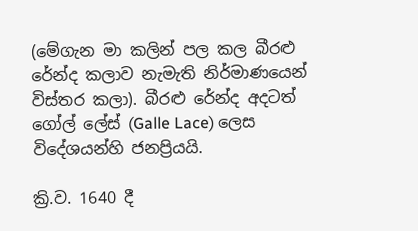(මේගැන මා කලින් පල කල බීරළු රේන්ද කලාව නැමැති නිර්මාණයෙන් විස්තර කලා). බීරළු රේන්ද අදටත් ගෝල් ලේස් (Galle Lace) ලෙස විදේශයන්හි ජනප්‍රියයි.

ක්‍රි.ව. 1640 දී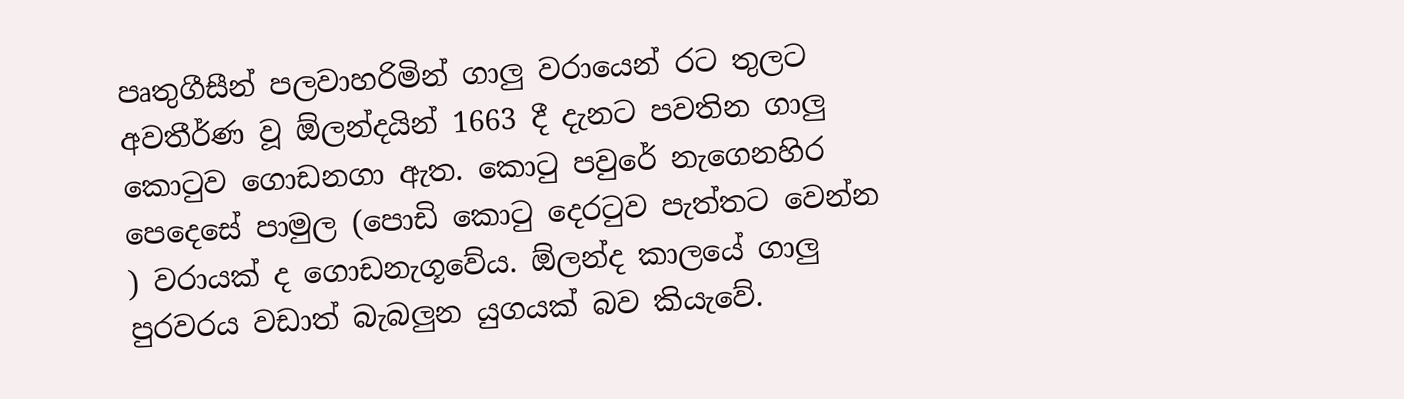පෘතුගීසීන් පලවාහරිමින් ගාලු වරායෙන් රට තුලට අවතීර්ණ වූ ඕලන්දයින් 1663 දී දැනට පවතින ගාලු කොටුව ගොඩනගා ඇත. කොටු පවුරේ නැගෙනහිර පෙදෙසේ පාමුල (පොඩි කොටු දෙරටුව පැත්තට වෙන්න ) වරායක් ද ගොඩනැගූවේය. ඕලන්ද කාලයේ ගාලු පුරවරය වඩාත් බැබලුන යුගයක් බව කියැවේ.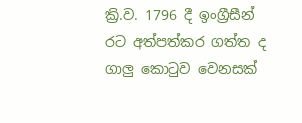ක්‍රි.ව. 1796 දී ඉංග්‍රීසීන් රට අත්පත්කර ගත්ත ද ගාලු කොටුව වෙනසක්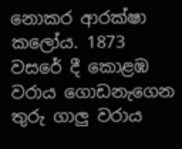නොකර ආරක්ෂා කලෝය. 1873 වසරේ දී කොළඹ වරාය ගොඩනැගෙන තුරු ගාලු වරාය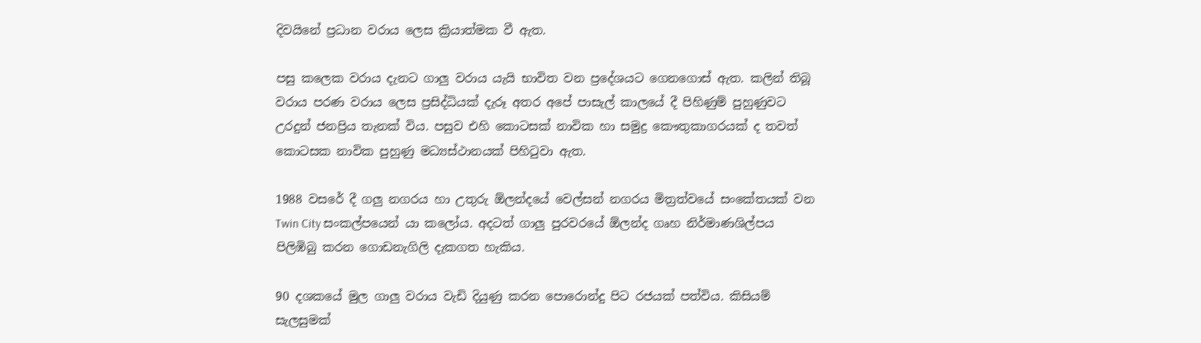දිවයිනේ ප්‍රධාන වරාය ලෙස ක්‍රියාත්මක වී ඇත.

පසු කලෙක වරාය දැනට ගාලු වරාය යැයි භාවිත වන ප්‍රදේශයට ගෙනගොස් ඇත. කලින් තිබූ වරාය පරණ වරාය ලෙස ප්‍රසිද්ධියක් දැරූ අතර අපේ පාසැල් කාලයේ දී පිහිණුම් පුහුණුවට උරදුන් ජනප්‍රිය තැනක් විය. පසුව එහි කොටසක් නාවික හා සමුද්‍ර කෞතුකාගරයක් ද තවත් කොටසක නාවික පුහුණු මධ්‍යස්ථානයක් පිහිටුවා ඇත.

1988 වසරේ දී ගලු නගරය හා උතුරු ඕලන්දයේ වෙල්සන් නගරය මිත්‍රත්වයේ සංකේතයක් වන Twin City සංකල්පයෙන් යා කලෝය. අදටත් ගාලු පුරවරයේ ඕලන්ද ගෘහ නිර්මාණශිල්පය පිලිඹිබු කරන ගොඩනැගිලි දැකගත හැකිය.

90 දශකයේ මුල ගාලු වරාය වැඩි දියුණු කරන පොරොන්දු පිට රජයක් පත්විය. කිසියම් සැලසුමක්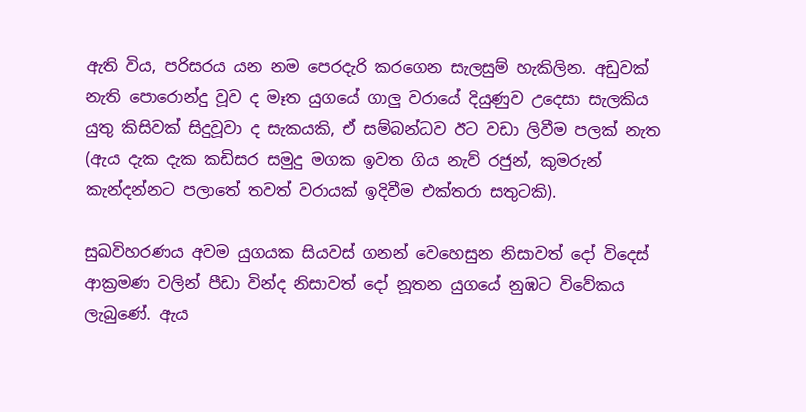ඇති විය, පරිසරය යන නම පෙරදැරි කරගෙන සැලසුම් හැකිලින. අඩුවක් නැති පොරොන්දු වූව ද මෑත යුගයේ ගාලු වරායේ දි‍යුණුව උදෙසා සැලකිය යුතු කිසිවක් සිදුවූවා ද සැකයකි, ඒ සම්බන්ධව ඊට වඩා ලිවීම පලක් නැත (ඇය දැක දැක කඩිසර සමුදු මගක ඉවත ගිය නැව් රජුන්, කුමරුන් කැන්දන්නට පලාතේ තවත් වරායක් ඉදිවීම එක්තරා සතුටකි).

සුඛවිහරණය අවම යුගයක සියවස් ගනන් වෙහෙසුන නිසාවත් දෝ විදෙස් ආක්‍රමණ වලින් පීඩා වින්ද නිසාවත් දෝ නූතන යුගයේ නුඹට විවේකය ලැබුණේ. ඇය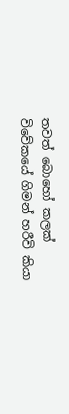තවත් බොහෝ කලක් විවේකයේ ගිමන් හරීවි කියා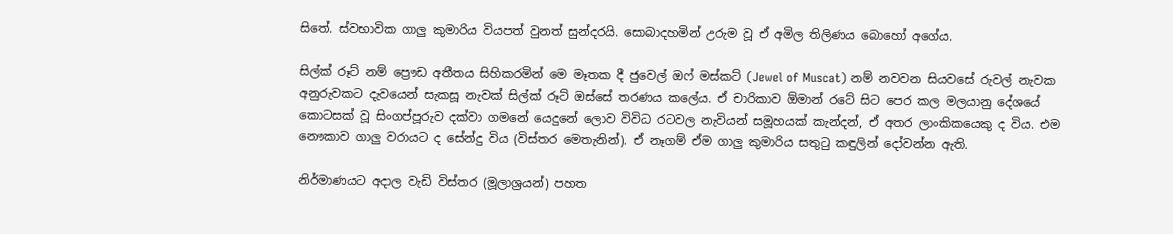සිතේ. ස්වභාවික ගාලු කුමාරිය වියපත් වුනත් සුන්දරයි. සොබාදහමින් උරුම වූ ඒ අමිල තිලිණය බොහෝ අගේය.

සිල්ක් රූට් නම් ප්‍රෞඩ අතීතය සිහිකරමින් මෙ මෑතක දී ජුවෙල් ඔෆ් මස්කට් (Jewel of Muscat) නම් නවවන සියවසේ රුවල් නැවක අනුරුවකට දැවයෙන් සැකසූ නැවක් සිල්ක් රූට් ඔස්සේ තරණය කලේය. ඒ චාරිකාව ඕමාන් රටේ සිට පෙර කල මලයානු දේශයේ කොටසක් වූ සිංගප්පූරුව දක්වා ගමනේ යෙදුනේ ලොව විවිධ රටවල නැවියන් සමූහයක් කැන්දන්, ඒ අතර ලාංකිකයෙකු ද විය. එම නෞකාව ගාලු වරායට ද සේන්දු විය (විස්තර මෙතැනින්). ඒ නෑගම් ඒම ගාලු කුමාරිය සතුටු කඳුලින් දෝවන්න ඇති.

නිර්මාණයට අදාල වැඩි විස්තර (මූලාශ්‍රයන්) පහත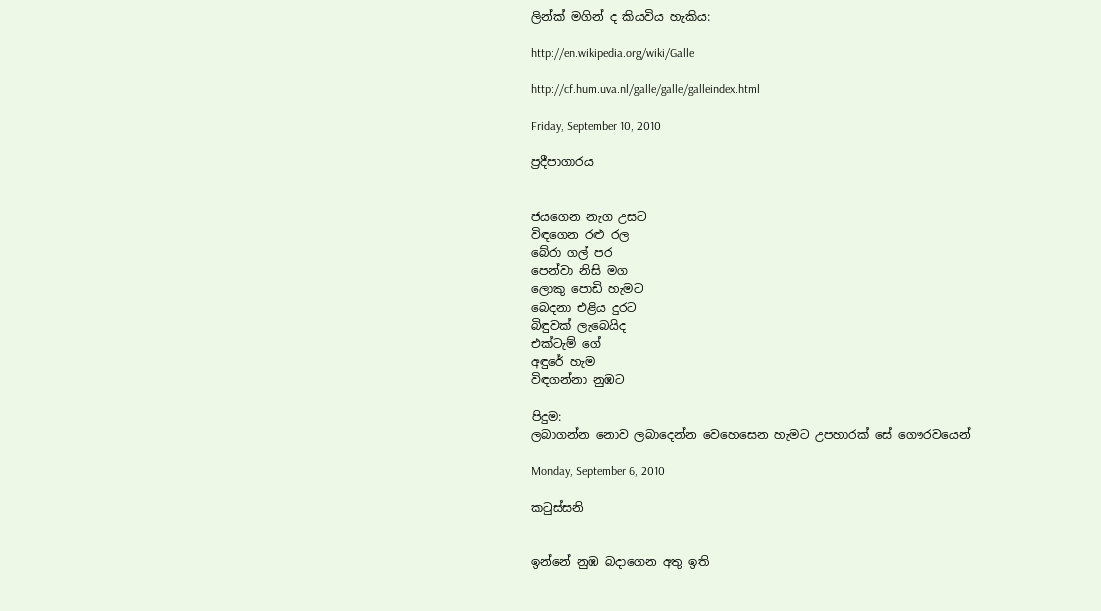ලින්ක් මගින් ද කියවිය හැකිය:

http://en.wikipedia.org/wiki/Galle

http://cf.hum.uva.nl/galle/galle/galleindex.html

Friday, September 10, 2010

ප්‍රදීපාගාරය


ජයගෙන නැග උසට
විඳගෙන රළු රල
බේරා ගල් පර
පෙන්වා නිසි මග
ලොකු පොඩි හැමට
බෙදනා එළිය දුරට
බිඳුවක් ලැබෙයිද
එක්ටැම් ගේ
අඳුරේ හැම
විඳගන්නා නුඹට

පිදුම:
ලබාගන්න නොව ලබාදෙන්න වෙහෙසෙන හැමට උපහාරක් සේ ගෞරවයෙන්

Monday, September 6, 2010

කටුස්සනි


ඉන්නේ නුඹ බදාගෙන අතු ඉති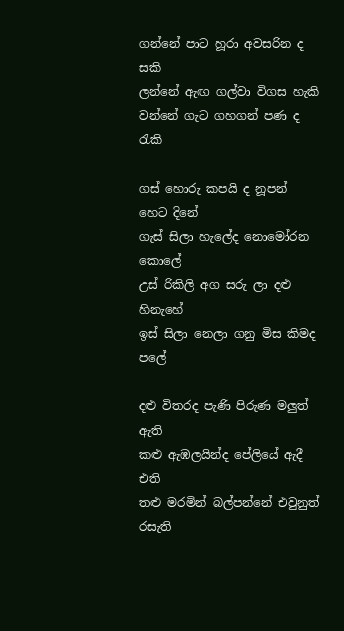ගන්නේ පාට හූරා අවසරින ද සකි
ලන්නේ ඇඟ ගල්වා විගස හැකි
වන්නේ ගැට ගහගන් පණ ද රැකි

ගස් හොරු කපයි ද නූපන් හෙට දිනේ
ගැස් සිලා හැලේද නොමෝරන කොලේ
උස් රිකිලි අග සරු ලා දළු හිනැහේ
ඉස් සිලා නෙලා ගනු මිස කිමද පලේ

දළු විතරද පැණි පිරුණ මලුත් ඇති
කළු ඇඹලයින්ද පේලියේ ඇදී එති
තළු මරමින් බල්පන්නේ එවුනුත් රසැති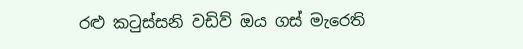රළු කටුස්සනි වඩිව් ඔය ගස් මැරෙති